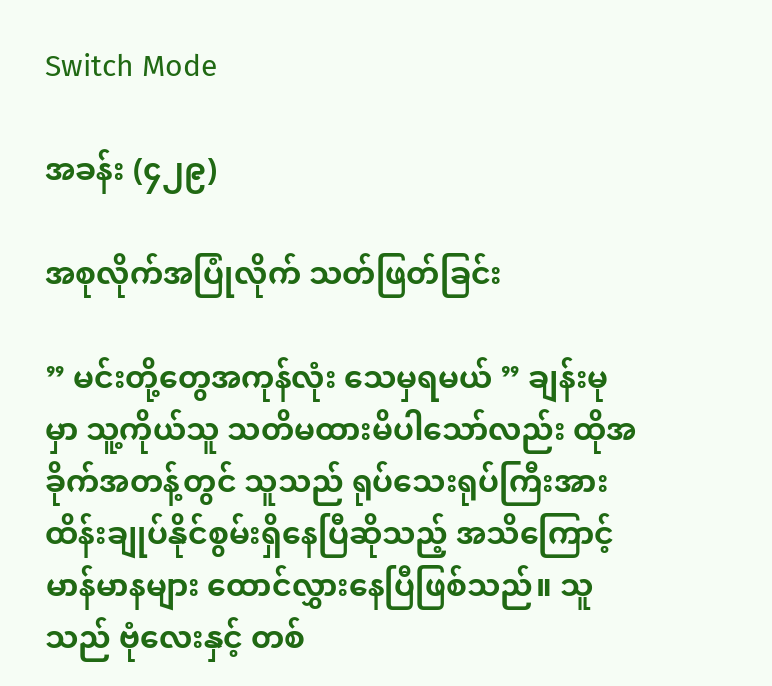Switch Mode

အခန်း (၄၂၉)

အစုလိုက်အပြုံလိုက် သတ်ဖြတ်ခြင်း

” မင်းတို့တွေအကုန်လုံး သေမှရမယ် ” ချန်းမုမှာ သူ့ကိုယ်သူ သတိမထားမိပါသော်လည်း ထိုအခိုက်အတန့်တွင် သူသည် ရုပ်သေးရုပ်ကြီးအား ထိန်းချုပ်နိုင်စွမ်းရှိနေပြီဆိုသည့် အသိကြောင့် မာန်မာနများ ထောင်လွှားနေပြီဖြစ်သည်။ သူသည် ဗုံလေးနှင့် တစ်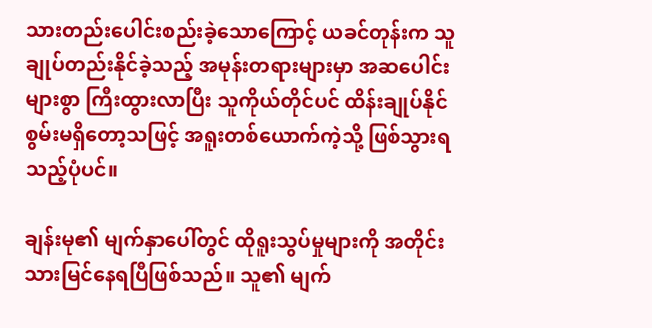သားတည်းပေါင်းစည်းခဲ့သောကြောင့် ယခင်တုန်းက သူ ချုပ်တည်းနိုင်ခဲ့သည့် အမုန်းတရားများမှာ အဆပေါင်းများစွာ ကြီးထွားလာပြီး သူကိုယ်တိုင်ပင် ထိန်းချုပ်နိုင်စွမ်းမရှိတော့သဖြင့် အရူးတစ်ယောက်ကဲ့သို့ ဖြစ်သွားရသည့်ပုံပင်။

ချန်းမု၏ မျက်နှာပေါ်တွင် ထိုရူးသွပ်မှုများကို အတိုင်းသားမြင်နေရပြီဖြစ်သည်။ သူ၏ မျက်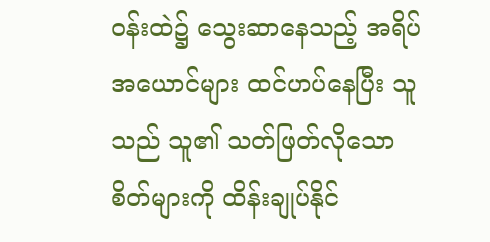ဝန်းထဲ၌ သွေးဆာနေသည့် အရိပ်အယောင်များ ထင်ဟပ်နေပြီး သူသည် သူ၏ သတ်ဖြတ်လိုသောစိတ်များကို ထိန်းချုပ်နိုင်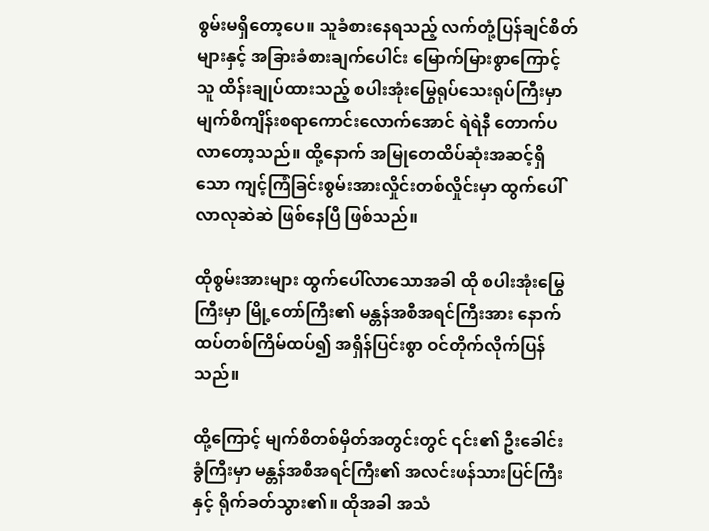စွမ်းမရှိတော့ပေ။ သူခံစားနေရသည့် လက်တုံ့ပြန်ချင်စိတ်များနှင့် အခြားခံစားချက်ပေါင်း မြောက်မြားစွာကြောင့် သူ ထိန်းချုပ်ထားသည့် စပါးအုံးမြွေရုပ်သေးရုပ်ကြီးမှာ မျက်စိကျိန်းစရာကောင်းလောက်အောင် ရဲရဲနီ တောက်ပလာတော့သည်။ ထို့နောက် အမြုတေထိပ်ဆုံးအဆင့်ရှိသော ကျင့်ကြံခြင်းစွမ်းအားလှိုင်းတစ်လှိုင်းမှာ ထွက်ပေါ်လာလုဆဲဆဲ ဖြစ်နေပြီ ဖြစ်သည်။

ထိုစွမ်းအားများ ထွက်ပေါ်လာသောအခါ ထို စပါးအုံးမြွေကြီးမှာ မြို့တော်ကြီး၏ မန္တန်အစီအရင်ကြီးအား နောက်ထပ်တစ်ကြိမ်ထပ်၍ အရှိန်ပြင်းစွာ ဝင်တိုက်လိုက်ပြန်သည်။

ထို့ကြောင့် မျက်စိတစ်မှိတ်အတွင်းတွင် ၎င်း၏ ဦးခေါင်းခွံကြီးမှာ မန္တန်အစီအရင်ကြီး၏ အလင်းဖန်သားပြင်ကြီးနှင့် ရိုက်ခတ်သွား၏။ ထိုအခါ အသံ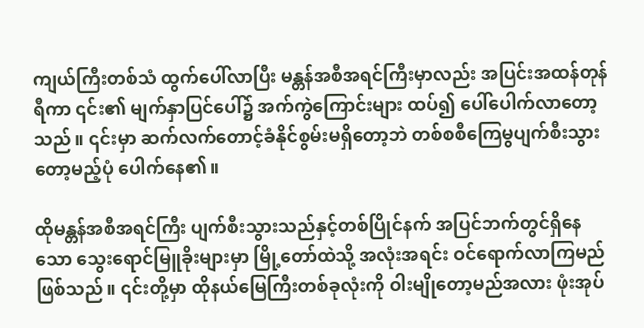ကျယ်ကြီးတစ်သံ ထွက်ပေါ်လာပြီး မန္တန်အစီအရင်ကြီးမှာလည်း အပြင်းအထန်တုန်ရီကာ ၎င်း၏ မျက်နှာပြင်ပေါ်၌ အက်ကွဲကြောင်းများ ထပ်၍ ပေါ်ပေါက်လာတော့သည်။ ၎င်းမှာ ဆက်လက်တောင့်ခံနိုင်စွမ်းမရှိတော့ဘဲ တစ်စစီကြေမွပျက်စီးသွားတော့မည့်ပုံ ပေါက်နေ၏။

ထိုမန္တန်အစီအရင်ကြီး ပျက်စီးသွားသည်နှင့်တစ်ပြိုင်နက် အပြင်ဘက်တွင်ရှိနေသော သွေးရောင်မြူခိုးများမှာ မြို့တော်ထဲသို့ အလုံးအရင်း ဝင်ရောက်လာကြမည်ဖြစ်သည်။ ၎င်းတို့မှာ ထိုနယ်မြေကြီးတစ်ခုလုံးကို ဝါးမျိုတော့မည်အလား ဖုံးအုပ်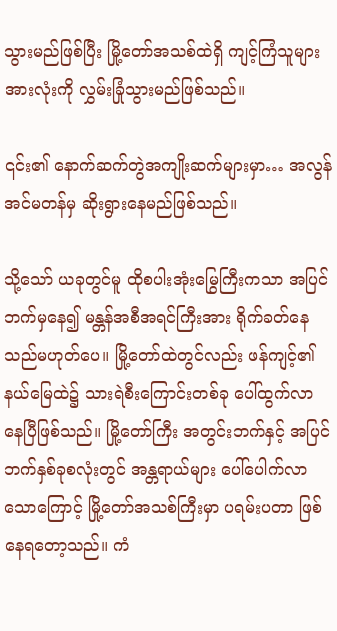သွားမည်ဖြစ်ပြီး မြို့တော်အသစ်ထဲရှိ ကျင့်ကြံသူများအားလုံးကို လွှမ်းခြုံသွားမည်ဖြစ်သည်။

၎င်း၏ နောက်ဆက်တွဲအကျိုးဆက်များမှာ… အလွန်အင်မတန်မှ ဆိုးရွားနေမည်ဖြစ်သည်။

သို့သော် ယခုတွင်မူ ထိုစပါးအုံးမြွေကြီးကသာ အပြင်ဘက်မှနေ၍ မန္တန်အစီအရင်ကြီးအား ရိုက်ခတ်နေသည်မဟုတ်ပေ။ မြို့တော်ထဲတွင်လည်း ဖန်ကျင့်၏ နယ်မြေထဲ၌ သားရဲစီးကြောင်းတစ်ခု ပေါ်ထွက်လာနေပြီဖြစ်သည်။ မြို့တော်ကြီး အတွင်းဘက်နှင့် အပြင်ဘက်နှစ်ခုစလုံးတွင် အန္တရာယ်များ ပေါ်ပေါက်လာသောကြောင့် မြို့တော်အသစ်ကြီးမှာ ပရမ်းပတာ ဖြစ်နေရတော့သည်။ ကံ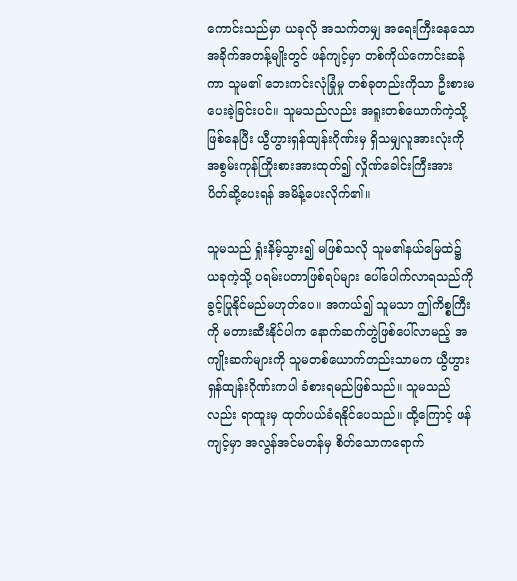ကောင်းသည်မှာ ယခုလို အသက်တမျှ အရေးကြီးနေသော အခိုက်အတန့်မျိုးတွင် ဖန်ကျင့်မှာ တစ်ကိုယ်ကောင်းဆန်ကာ သူမ၏ ဘေးကင်းလုံခြုံမှု တစ်ခုတည်းကိုသာ ဦးစားမပေးခဲ့ခြင်းပင်။ သူမသည်လည်း အရူးတစ်ယောက်ကဲ့သို့ ဖြစ်နေပြီး ယွီဟွားရှန်ထျန်းဂိုဏ်းမှ ရှိသမျှလူအားလုံးကို အစွမ်းကုန်ကြိုးစားအားထုတ်၍ လှိုဏ်ခေါင်းကြီးအား ပိတ်ဆို့ပေးရန် အမိန့်ပေးလိုက်၏။

သူမသည် ရှုံးနိမ့်သွား၍ မဖြစ်သလို သူမ၏နယ်မြေထဲ၌ ယခုကဲ့သို့ ပရမ်းပတာဖြစ်ရပ်များ ပေါ်ပေါက်လာရသည်ကို ခွင့်ပြုနိုင်မည်မဟုတ်ပေ။ အကယ်၍ သူမသာ ဤကိစ္စကြီးကို မတားဆီးနိုင်ပါက နောက်ဆက်တွဲဖြစ်ပေါ်လာမည့် အကျိုးဆက်များကို သူမတစ်ယောက်တည်းသာမက ယွီဟွားရှန်ထျန်းဂိုဏ်းကပါ ခံစားရမည်ဖြစ်သည်။ သူမသည်လည်း ရာထူးမှ ထုတ်ပယ်ခံရနိုင်ပေသည်။ ထို့ကြောင့် ဖန်ကျင့်မှာ အလွန်အင်မတန်မှ စိတ်သောကရောက်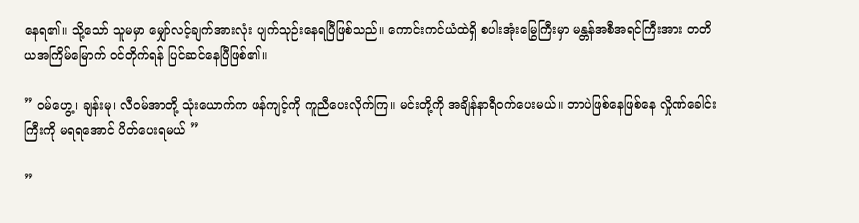နေရ၏။ သို့သော် သူမမှာ မျှော်လင့်ချက်အားလုံး ပျက်သုဉ်းနေရပြီဖြစ်သည်။ ကောင်းကင်ယံထဲရှိ စပါးအုံးမြွေကြီးမှာ မန္တန်အစီအရင်ကြီးအား တတိယအကြိမ်မြောက် ဝင်တိုက်ရန် ပြင်ဆင်နေပြီဖြစ်၏။

” ဝမ်ဟွေ့၊ ချန်းမု၊ လီဝမ်အာတို့ သုံးယောက်က ဖန်ကျင့်ကို ကူညီပေးလိုက်ကြ။ မင်းတို့ကို အချိန်နာရီဝက်ပေးမယ်။ ဘာပဲဖြစ်နေဖြစ်နေ လှိုဏ်ခေါင်းကြီးကို မရရအောင် ပိတ်ပေးရမယ် ”

”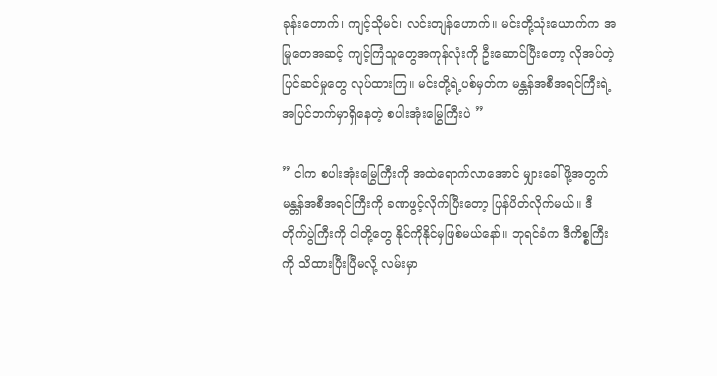ခုန်းတောက်၊ ကျင့်သိုမင်၊ လင်းတျန်ဟောက်။ မင်းတို့သုံးယောက်က အမြုတေအဆင့် ကျင့်ကြံသူတွေအကုန်လုံးကို ဦးဆောင်ပြီးတော့ လိုအပ်တဲ့ပြင်ဆင်မှုတွေ လုပ်ထားကြ။ မင်းတို့ရဲ့ပစ်မှတ်က မန္တန်အစီအရင်ကြီးရဲ့ အပြင်ဘက်မှာရှိနေတဲ့ စပါးအုံးမြွေကြီးပဲ ”

” ငါက စပါးအုံးမြွေကြီးကို အထဲရောက်‌လာအောင် မျှားခေါ်ဖို့အတွက် မန္တန်အစီအရင်ကြီးကို ခဏဖွင့်လိုက်ပြီးတော့ ပြန်ပိတ်လိုက်မယ်။ ဒီ တိုက်ပွဲကြီးကို ငါတို့တွေ နိုင်ကိုနိုင်မှဖြစ်မယ်နော်။ ဘုရင်ခံက ဒီကိစ္စကြီးကို သိထားပြီးပြီမလို့ လမ်းမှာ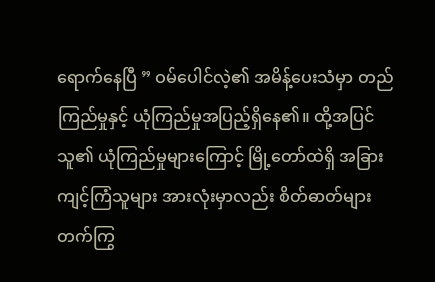ရောက်နေပြီ ” ဝမ်ပေါင်လဲ့၏ အမိန့်ပေးသံမှာ တည်ကြည်မှုနှင့် ယုံကြည်မှုအပြည့်ရှိနေ၏။ ထို့အပြင် သူ၏ ယုံကြည်မှုများကြောင့် မြို့တော်ထဲရှိ အခြားကျင့်ကြံသူများ အားလုံးမှာလည်း စိတ်ဓာတ်များတက်ကြွ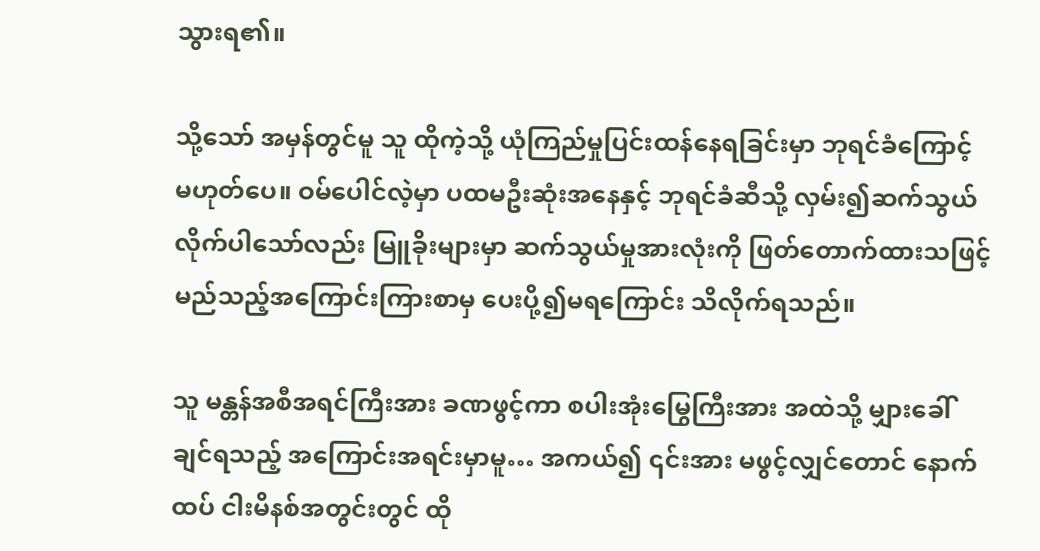သွားရ၏။

သို့သော် အမှန်တွင်မူ သူ ထိုကဲ့သို့ ယုံကြည်မှုပြင်းထန်နေရခြင်းမှာ ဘုရင်ခံကြောင့် မဟုတ်ပေ။ ဝမ်ပေါင်လဲ့မှာ ပထမဦးဆုံးအနေနှင့် ဘုရင်ခံဆီသို့ လှမ်း၍ဆက်သွယ်လိုက်ပါသော်လည်း မြူခိုးများမှာ ဆက်သွယ်မှုအားလုံးကို ဖြတ်တောက်ထားသဖြင့် မည်သည့်အကြောင်းကြားစာမှ ပေးပို့၍မရကြောင်း သိလိုက်ရသည်။

သူ မန္တန်အစီအရင်ကြီးအား ခဏဖွင့်ကာ စပါးအုံးမြွေကြီးအား အထဲသို့ မျှားခေါ်ချင်ရသည့် အကြောင်းအရင်းမှာမူ… အကယ်၍ ၎င်းအား မဖွင့်လျှင်တောင် နောက်ထပ် ငါးမိနစ်အတွင်းတွင် ထို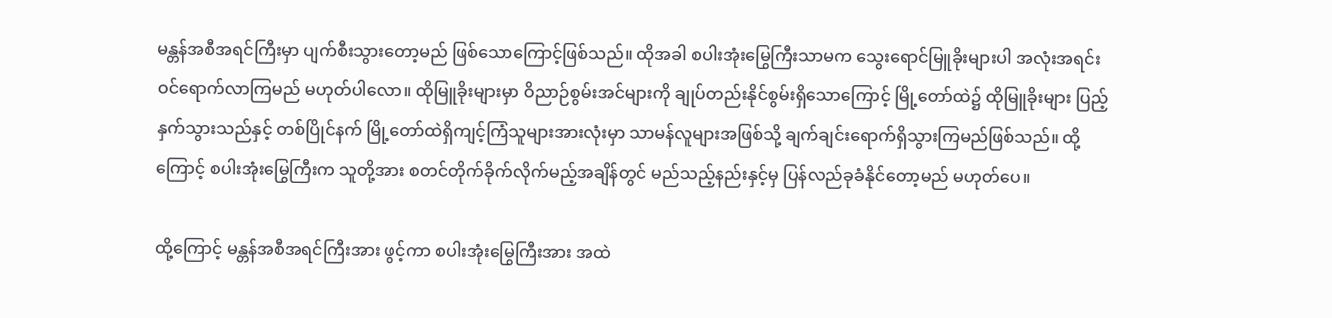မန္တန်အစီအရင်ကြီးမှာ ပျက်စီးသွားတော့မည် ဖြစ်သောကြောင့်ဖြစ်သည်။ ထိုအခါ စပါးအုံးမြွေကြီးသာမက သွေးရောင်မြူခိုးများပါ အလုံးအရင်း ဝင်ရောက်လာကြမည် မဟုတ်ပါလော။ ထိုမြူခိုးများမှာ ဝိညာဉ်စွမ်းအင်များကို ချုပ်တည်းနိုင်စွမ်းရှိသောကြောင့် မြို့တော်ထဲ၌ ထိုမြူခိုးများ ပြည့်နှက်သွားသည်နှင့် တစ်ပြိုင်နက် မြို့တော်ထဲရှိကျင့်ကြံသူများအားလုံးမှာ သာမန်လူများအဖြစ်သို့ ချက်ချင်းရောက်ရှိသွားကြမည်ဖြစ်သည်။ ထို့ကြောင့် စပါးအုံးမြွေကြီးက သူတို့အား စတင်တိုက်ခိုက်လိုက်မည့်အချိန်တွင် မည်သည့်နည်းနှင့်မှ ပြန်လည်ခုခံနိုင်တော့မည် မဟုတ်ပေ။

ထို့ကြောင့် မန္တန်အစီအရင်ကြီးအား ဖွင့်ကာ စပါးအုံးမြွေကြီးအား အထဲ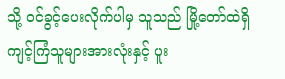သို့ ဝင်ခွင့်ပေးလိုက်ပါမှ သူသည် မြို့တော်ထဲရှိ ကျင့်ကြံသူများအားလုံးနှင့် ပူး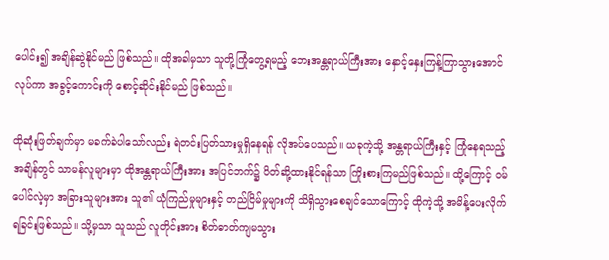ပေါင်း၍ အချိန်ဆွဲနိုင်မည် ဖြစ်သည်။ ထိုအခါမှသာ သူတို့ကြုံတွေ့ရမည့် ဘေးအန္တရာယ်ကြီးအား နှောင့်နှေးကြန့်ကြာသွားအောင် လုပ်ကာ အခွင့်ကောင်းကို စောင့်ဆိုင်းနိုင်မည် ဖြစ်သည်။

ထိုဆုံးဖြတ်ချက်မှာ မခက်ခဲပါသော်လည်း ရဲတင်းပြတ်သားမှုရှိနေရန် လိုအပ်ပေသည်။ ယခုကဲ့သို့ အန္တရာယ်ကြီးနှင့် ကြုံနေရသည့်အချိန်တွင် သာမန်လူများမှာ ထိုအန္တရာယ်ကြီးအား အပြင်ဘက်၌ ပိတ်ဆို့ထားနိုင်ရန်သာ ကြိုးစားကြမည်ဖြစ်သည်။ ထို့ကြောင့် ဝမ်ပေါင်လဲ့မှာ အခြားသူများအား သူ၏ ယုံကြည်မှုများနှင့် တည်ငြိမ်မှုများကို သိရှိသွားစေချင်သောကြောင့် ထိုကဲ့သို့ အမိန့်ပေးလိုက်ရခြင်းဖြစ်သည်။ သို့မှသာ သူသည် လူတိုင်းအား စိတ်ဓာတ်ကျမသွား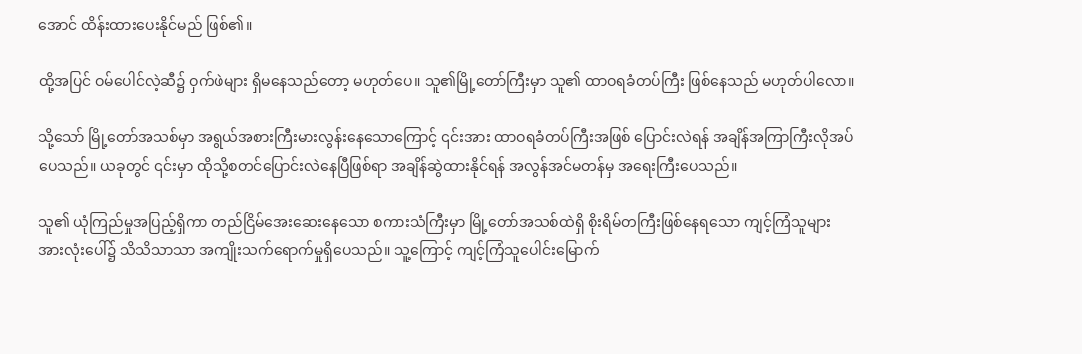အောင် ထိန်းထားပေးနိုင်မည် ဖြစ်၏။

ထို့အပြင် ဝမ်ပေါင်လဲ့ဆီ၌ ဝှက်ဖဲများ ရှိမနေသည်တော့ မဟုတ်ပေ။ သူ၏မြို့တော်ကြီးမှာ သူ၏ ထာဝရခံတပ်ကြီး ဖြစ်နေသည် မဟုတ်ပါလော။

သို့သော် မြို့တော်အသစ်မှာ အရွယ်အစားကြီးမားလွန်းနေသောကြောင့် ၎င်းအား ထာဝရခံတပ်ကြီးအဖြစ် ပြောင်းလဲရန် အချိန်အကြာကြီးလိုအပ်ပေသည်။ ယခုတွင် ၎င်းမှာ ထိုသို့စတင်ပြောင်းလဲနေပြီဖြစ်ရာ အချိန်ဆွဲထားနိုင်ရန် အလွန်အင်မတန်မှ အရေးကြီးပေသည်။

သူ၏ ယုံကြည်မှုအပြည့်ရှိကာ တည်ငြိမ်အေးဆေးနေသော စကားသံကြီးမှာ မြို့တော်အသစ်ထဲရှိ စိုးရိမ်တကြီးဖြစ်နေရသော ကျင့်ကြံသူများအားလုံးပေါ်၌ သိသိသာသာ အကျိုးသက်ရောက်မှုရှိပေသည်။ သူ့ကြောင့် ကျင့်ကြံသူပေါင်းမြောက်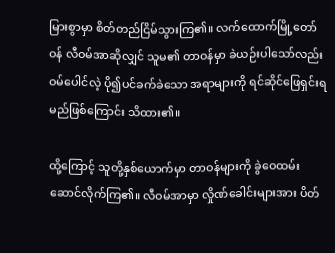မြားစွာမှာ စိတ်တည်ငြိမ်သွားကြ၏။ လက်ထောက်မြို့တော်ဝန် လီဝမ်အာဆိုလျှင် သူမ၏ တာဝန်မှာ ခဲယဉ်းပါသော်လည်း ဝမ်ပေါင်လဲ့ ပို၍ပင်ခက်ခဲသော အရာများကို ရင်ဆိုင်ဖြေရှင်းရမည်ဖြစ်ကြောင်း သိထား၏။

ထို့ကြောင့် သူတို့နှစ်ယောက်မှာ တာဝန်များကို ခွဲဝေထမ်းဆောင်လိုက်ကြ၏။ လီဝမ်အာမှာ လှိုဏ်ခေါင်းများအား ပိတ်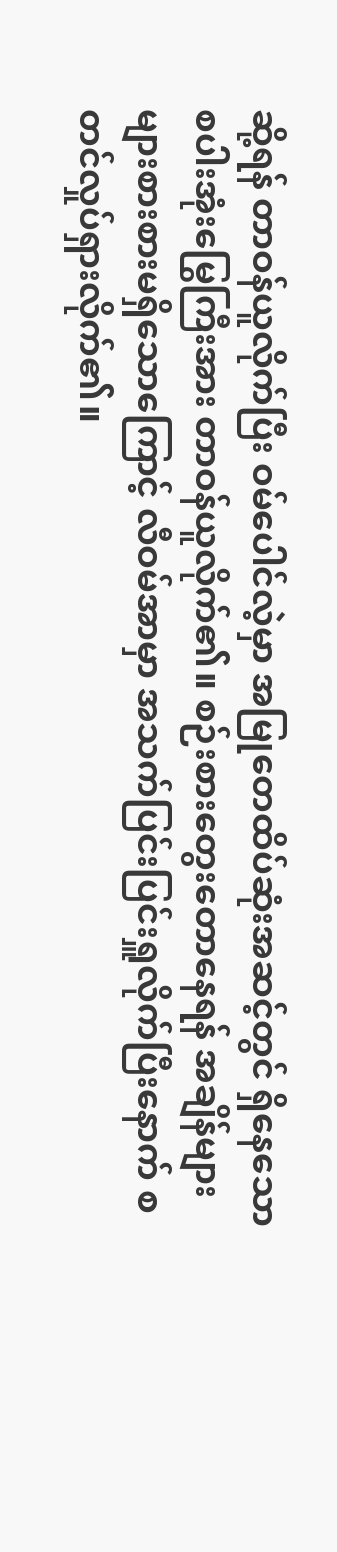ဆို့ရန် တာဝန်ယူလိုက်ပြီး ဝမ်ပေါင်လဲ့မှာ အမြုတေထိပ်ဆုံးအဆင့်တွင် ရှိနေသော စပါးအုံးမြွေကြီးအား တာဝန်ယူလိုက်၏။ စဉ်းစားတွေးတောနေရန် အချိန်များများစားစားမရှိသောကြောင့် လီဝမ်အာမှာ အသက်ပြင်းပြင်းရှူလိုက်ပြီးနောက် စတင်လှုပ်ရှားလိုက်၏။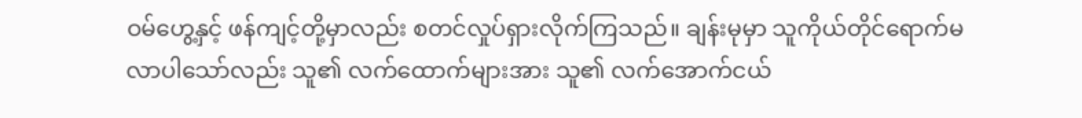ဝမ်ဟွေ့နှင့် ဖန်ကျင့်တို့မှာလည်း စတင်လှုပ်ရှားလိုက်ကြသည်။ ချန်းမုမှာ သူကိုယ်တိုင်ရောက်မလာပါသော်လည်း သူ၏ လက်ထောက်များအား သူ၏ လက်အောက်ငယ်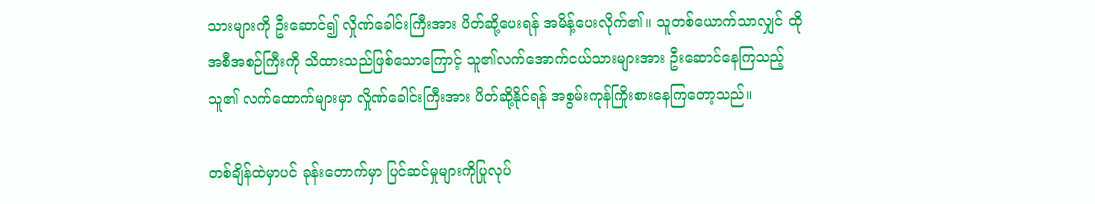သားများကို ဦးဆောင်၍ လှိုဏ်ခေါင်းကြီးအား ပိတ်ဆို့ပေးရန် အမိန့်ပေးလိုက်၏။ သူတစ်ယောက်သာလျှင် ထိုအစီအစဉ်ကြီးကို သိထားသည်ဖြစ်သောကြောင့် သူ၏လက်အောက်ငယ်သားများအား ဦးဆောင်နေကြသည့် သူ၏ လက်ထောက်များမှာ လှိုဏ်‌ခေါင်းကြီးအား ပိတ်ဆို့နိုင်ရန် အစွမ်းကုန်ကြိုးစားနေကြတော့သည်။

တစ်ချိန်ထဲမှာပင် ခုန်းတောက်မှာ ပြင်ဆင်မှုများကိုပြုလုပ်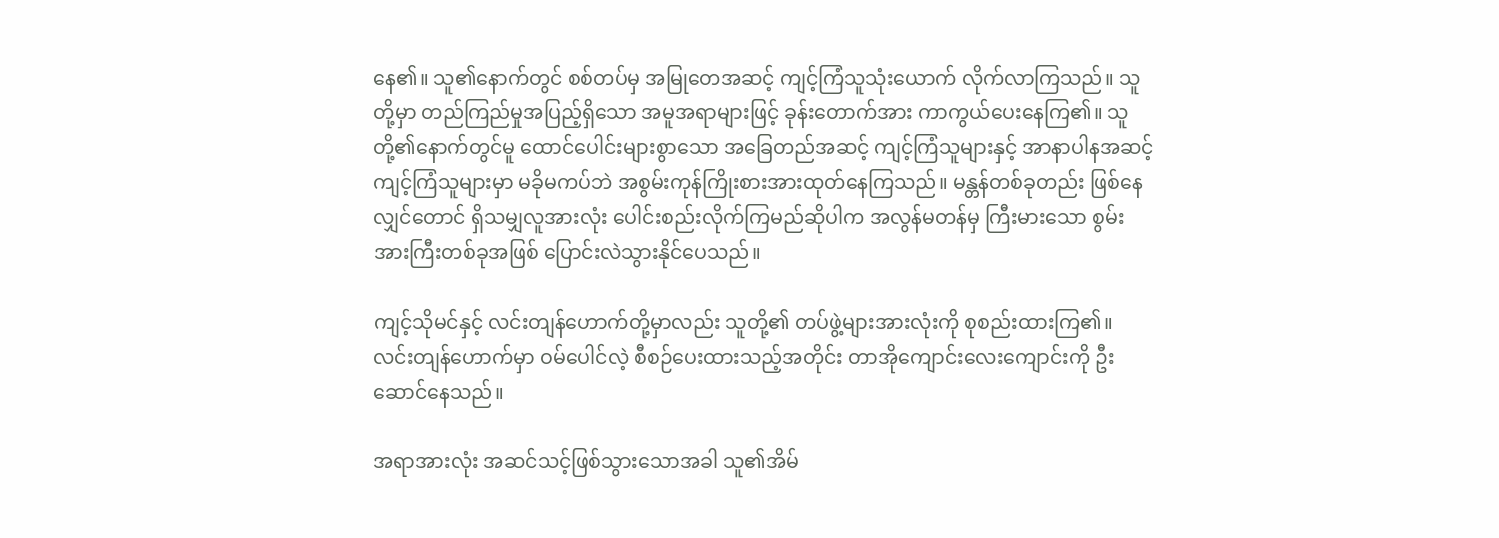နေ၏။ သူ၏နောက်တွင် စစ်တပ်မှ အမြုတေအဆင့် ကျင့်ကြံသူသုံးယောက် လိုက်လာကြသည်။ သူတို့မှာ တည်ကြည်မှုအပြည့်ရှိသော အမူအရာများဖြင့် ခုန်းတောက်အား ကာကွယ်ပေးနေကြ၏။ သူတို့၏နောက်တွင်မူ ထောင်ပေါင်းများစွာသော အခြေတည်အဆင့် ကျင့်ကြံသူများနှင့် အာနာပါနအဆင့် ကျင့်ကြံသူများမှာ မခိုမကပ်ဘဲ အစွမ်းကုန်ကြိုးစားအားထုတ်နေကြသည်။ မန္တန်တစ်ခုတည်း ဖြစ်နေလျှင်တောင် ရှိသမျှလူအားလုံး ပေါင်းစည်းလိုက်ကြမည်ဆိုပါက အလွန်မတန်မှ ကြီးမားသော စွမ်းအားကြီးတစ်ခုအဖြစ် ပြောင်းလဲသွားနိုင်ပေသည်။

ကျင့်သိုမင်နှင့် လင်းတျန်ဟောက်တို့မှာလည်း သူတို့၏ တပ်ဖွဲ့များအားလုံးကို စုစည်းထားကြ၏။ လင်းတျန်ဟောက်မှာ ဝမ်ပေါင်လဲ့ စီစဉ်ပေးထားသည့်အတိုင်း တာအိုကျောင်းလေးကျောင်းကို ဦးဆောင်နေသည်။

အရာအားလုံး အဆင်သင့်ဖြစ်သွားသောအခါ သူ၏အိမ်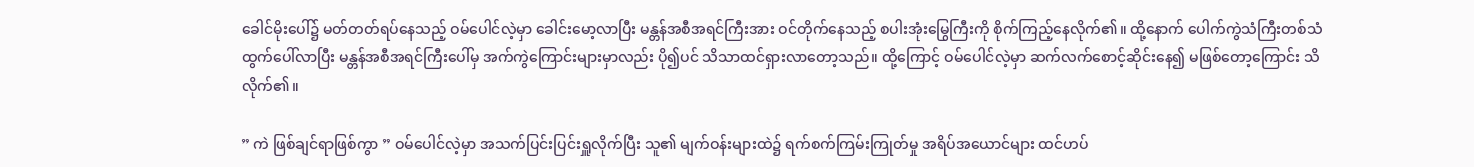ခေါင်မိုးပေါ်၌ မတ်တတ်ရပ်‌နေသည့် ဝမ်ပေါင်လဲ့မှာ ခေါင်းမော့လာပြီး မန္တန်အစီအရင်ကြီးအား ဝင်တိုက်နေသည့် စပါးအုံးမြွေကြီးကို စိုက်ကြည့်နေလိုက်၏။ ထို့နောက် ပေါက်ကွဲသံကြီးတစ်သံ ထွက်ပေါ်လာပြီး မန္တန်အစီအရင်ကြီးပေါ်မှ အက်ကွဲကြောင်းများမှာလည်း ပို၍ပင် သိသာထင်ရှားလာတော့သည်။ ထို့ကြောင့် ဝမ်ပေါင်လဲ့မှာ ဆက်လက်စောင့်ဆိုင်းနေ၍ မဖြစ်တော့ကြောင်း သိလိုက်၏။

” ကဲ ဖြစ်ချင်ရာဖြစ်ကွာ ” ဝမ်ပေါင်လဲ့မှာ အသက်ပြင်းပြင်းရှူလိုက်ပြီး သူ၏ မျက်ဝန်းများထဲ၌ ရက်စက်ကြမ်းကြုတ်မှု အရိပ်အယောင်များ ထင်ဟပ်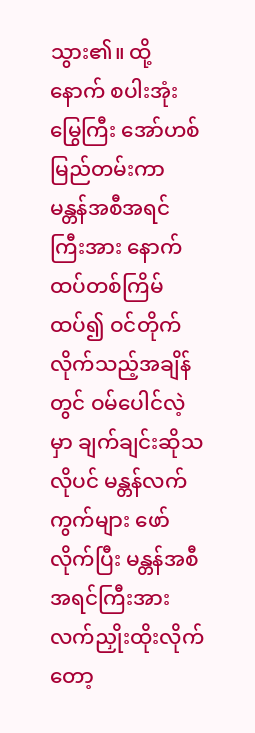သွား၏။ ထို့နောက် စပါးအုံးမြွေကြီး အော်ဟစ်မြည်တမ်းကာ မန္တန်အစီအရင်ကြီးအား နောက်ထပ်တစ်ကြိမ်ထပ်၍ ဝင်တိုက်လိုက်သည့်အချိန်တွင် ဝမ်ပေါင်လဲ့မှာ ချက်ချင်းဆိုသလိုပင် မန္တန်လက်ကွက်များ ဖော်လိုက်ပြီး မန္တန်အစီအရင်ကြီးအား လက်ညှိုးထိုးလိုက်တော့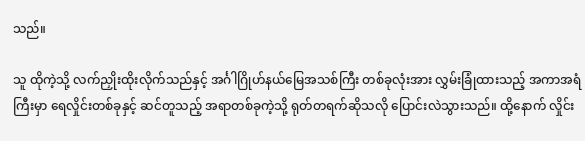သည်။

သူ ထိုကဲ့သို့ လက်ညှိုးထိုးလိုက်သည်နှင့် အင်္ဂါဂြိုဟ်နယ်မြေအသစ်ကြီး တစ်ခုလုံးအား လွှမ်းခြုံထားသည့် အကာအရံကြီးမှာ ရေလှိုင်းတစ်ခုနှင့် ဆင်တူသည့် အရာတစ်ခုကဲ့သို့ ရုတ်တရက်ဆိုသလို ပြောင်းလဲသွားသည်။ ထို့နောက် လှိုင်း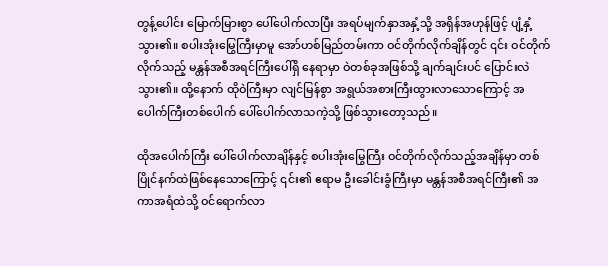တွန့်ပေါင်း မြောက်မြားစွာ ပေါ်ပေါက်လာပြီး အရပ်မျက်နှာအနှံ့သို့ အရှိန်အဟုန်ဖြင့် ပျံ့နှံ့သွား၏။ စပါးအုံးမြွေကြီးမှာမူ အော်ဟစ်မြည်တမ်းကာ ဝင်တိုက်လိုက်ချိန်တွင် ၎င်း ဝင်တိုက်လိုက်သည့် မန္တန်အစီအရင်ကြီးပေါ်ရှိ နေရာမှာ ဝဲတစ်ခုအဖြစ်သို့ ချက်ချင်းပင် ပြောင်းလဲသွား၏။ ထို့နောက် ထိုဝဲကြီးမှာ လျင်မြန်စွာ အရွယ်အစားကြီးထွားလာသောကြောင့် အပေါက်ကြီးတစ်ပေါက် ပေါ်ပေါက်လာသကဲ့သို့ ဖြစ်သွားတော့သည်။

ထိုအပေါက်ကြီး ပေါ်ပေါက်လာချိန်နှင့် စပါးအုံးမြွေကြီး ဝင်တိုက်လိုက်သည့်အချိန်မှာ တစ်ပြိုင်နက်ထဲဖြစ်နေသောကြောင့် ၎င်း၏ ဧရာမ ဦးခေါင်းခွံကြီးမှာ မန္တန်အစီအရင်ကြီး၏ အကာအရံထဲသို့ ဝင်ရောက်လာ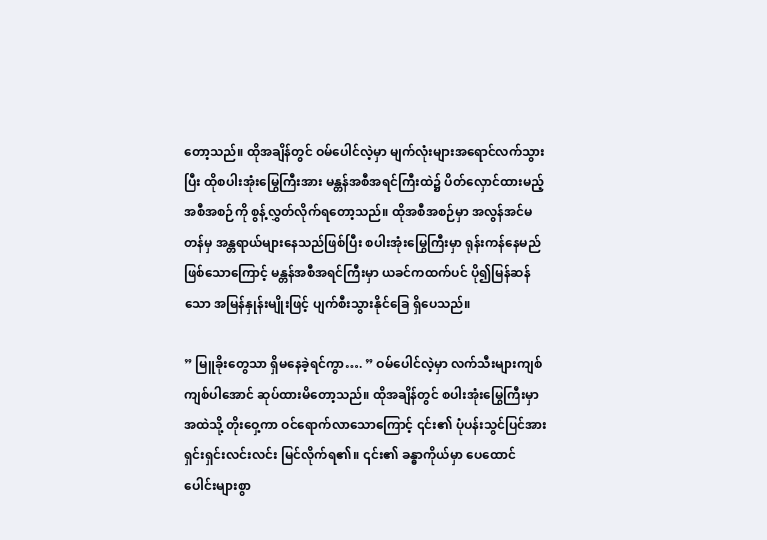တော့သည်။ ထိုအချိန်တွင် ဝမ်ပေါင်လဲ့မှာ မျက်လုံးများအရောင်လက်သွားပြီး ထိုစပါးအုံးမြွေကြီးအား မန္တန်အစီအရင်ကြီးထဲ၌ ပိတ်လှောင်ထားမည့် အစီအစဉ်ကို စွန့်လွှတ်လိုက်ရတော့သည်။ ထိုအစီအစဉ်မှာ အလွန်အင်မတန်မှ အန္တရာယ်များနေသည်ဖြစ်ပြီး စပါးအုံးမြွေကြီးမှာ ရုန်းကန်နေမည်ဖြစ်သောကြောင့် မန္တန်အစီအရင်ကြီးမှာ ယခင်ကထက်ပင် ပို၍မြန်ဆန်သော အမြန်နှုန်းမျိုးဖြင့် ပျက်စီးသွားနိုင်ခြေ ရှိပေသည်။

” မြူခိုးတွေသာ ရှိမနေခဲ့ရင်ကွာ…. ” ဝမ်ပေါင်လဲ့မှာ လက်သီးများကျစ်ကျစ်ပါအောင် ဆုပ်ထားမိတော့သည်။ ထိုအချိန်တွင် စပါးအုံးမြွေကြီးမှာ အထဲသို့ တိုးဝှေ့ကာ ဝင်ရောက်လာသောကြောင့် ၎င်း၏ ပုံပန်းသွင်ပြင်အား ရှင်းရှင်းလင်းလင်း မြင်လိုက်ရ၏။ ၎င်း၏ ခန္ဓာကိုယ်မှာ ပေထောင်ပေါင်းများစွာ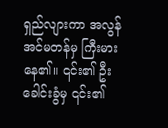ရှည်လျားကာ အလွန်အင်မတန်မှ ကြီးမားနေ၏။ ၎င်း၏ ဦးခေါင်းခွံမှ ၎င်း၏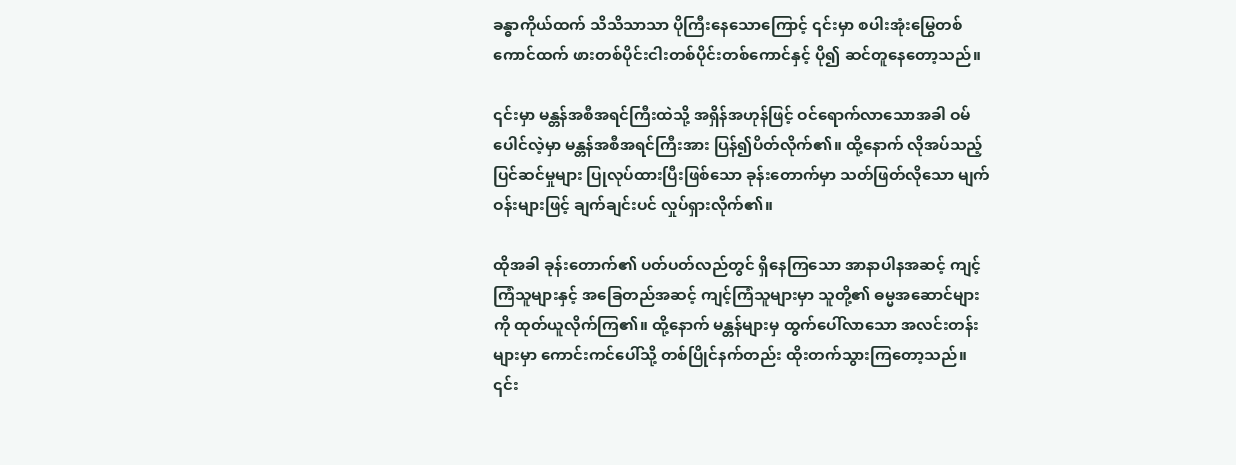ခန္ဓာကိုယ်ထက် သိသိသာသာ ပိုကြီးနေသောကြောင့် ၎င်းမှာ စပါးအုံးမြွေတစ်ကောင်ထက် ဖားတစ်ပိုင်းငါးတစ်ပိုင်းတစ်ကောင်နှင့် ပို၍ ဆင်တူနေတော့သည်။

၎င်းမှာ မန္တန်အစီအရင်ကြီးထဲသို့ အရှိန်အဟုန်ဖြင့် ဝင်ရောက်လာသောအခါ ဝမ်ပေါင်လဲ့မှာ မန္တန်အစီအရင်ကြီးအား ပြန်၍ပိတ်လိုက်၏။ ထို့နောက် လိုအပ်သည့်ပြင်ဆင်မှုများ ပြုလုပ်ထားပြီးဖြစ်သော ခုန်းတောက်မှာ သတ်ဖြတ်လိုသော မျက်ဝန်းများဖြင့် ချက်ချင်းပင် လှုပ်ရှားလိုက်၏။

ထိုအခါ ခုန်းတောက်၏ ပတ်ပတ်လည်တွင် ရှိနေကြသော အာနာပါနအဆင့် ကျင့်ကြံသူများနှင့် အခြေတည်အဆင့် ကျင့်ကြံသူများမှာ သူတို့၏ ဓမ္မအဆောင်များကို ထုတ်ယူလိုက်ကြ၏။ ထို့နောက် မန္တန်များမှ ထွက်ပေါ်လာသော အလင်းတန်းများမှာ ကောင်းကင်ပေါ်သို့ တစ်ပြိုင်နက်တည်း ထိုးတက်သွားကြတော့သည်။ ၎င်း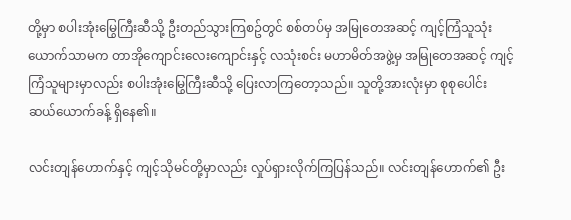တို့မှာ စပါးအုံးမြွေကြီးဆီသို့ ဦးတည်သွားကြစဥ်တွင် စစ်တပ်မှ အမြုတေအဆင့် ကျင့်ကြံသူသုံးယောက်သာမက တာအိုကျောင်းလေးကျောင်းနှင့် လသုံးစင်း မဟာမိတ်အဖွဲ့မှ အမြုတေအဆင့် ကျင့်ကြံသူများမှာလည်း စပါးအုံးမြွေကြီးဆီသို့ ပြေးလာကြတော့သည်။ သူတို့အားလုံးမှာ စုစုပေါင်း ဆယ်ယောက်ခန့် ရှိနေ၏။

လင်းတျန်ဟောက်နှင့် ကျင့်သိုမင်တို့မှာလည်း လှုပ်ရှားလိုက်ကြပြန်သည်။ လင်းတျန်ဟောက်၏ ဦး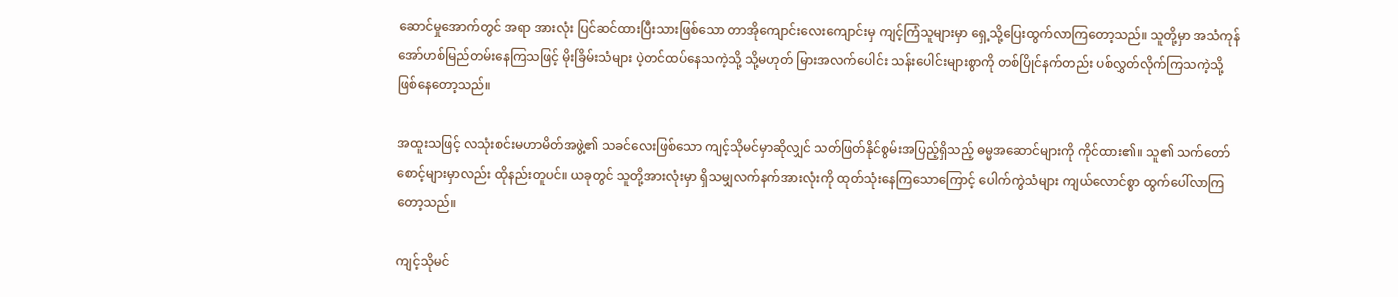ဆောင်မှုအောက်တွင် အရာ အားလုံး ပြင်ဆင်ထားပြီးသားဖြစ်သော တာအိုကျောင်းလေးကျောင်းမှ ကျင့်ကြံသူများမှာ ရှေ့သို့ပြေးထွက်လာကြတော့သည်။ သူတို့မှာ အသံကုန် အော်ဟစ်မြည်တမ်းနေကြသဖြင့် မိုးခြိမ်းသံများ ပဲ့တင်ထပ်နေသကဲ့သို့ သို့မဟုတ် မြားအလက်ပေါင်း သန်းပေါင်းများစွာကို တစ်ပြိုင်နက်တည်း ပစ်လွှတ်လိုက်ကြသကဲ့သို့ ဖြစ်နေတော့သည်။

အထူးသဖြင့် လသုံးစင်းမဟာမိတ်အဖွဲ့၏ သခင်လေးဖြစ်သော ကျင့်သိုမင်မှာဆိုလျှင် သတ်ဖြတ်နိုင်စွမ်းအပြည့်ရှိသည့် ဓမ္မအဆောင်များကို ကိုင်ထား၏။ သူ၏ သက်တော်စောင့်များမှာလည်း ထိုနည်းတူပင်။ ယခုတွင် သူတို့အားလုံးမှာ ရှိသမျှလက်နက်အားလုံးကို ထုတ်သုံးနေကြသောကြောင့် ပေါက်ကွဲသံများ ကျယ်လောင်စွာ ထွက်ပေါ်လာကြတော့သည်။

ကျင့်သိုမင်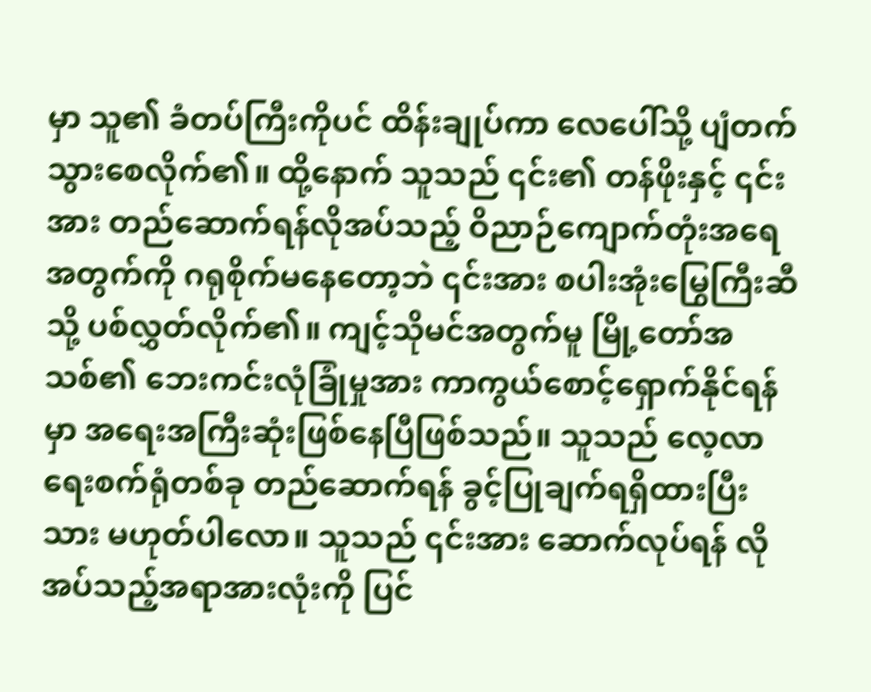မှာ သူ၏ ခံတပ်ကြီးကိုပင် ထိန်းချုပ်ကာ လေပေါ်သို့ ပျံတက်သွားစေလိုက်၏။ ထို့နောက် သူသည် ၎င်း၏ တန်ဖိုးနှင့် ၎င်းအား တည်ဆောက်ရန်လိုအပ်သည့် ဝိညာဉ်ကျောက်တုံးအရေအတွက်ကို ဂရုစိုက်မနေတော့ဘဲ ၎င်းအား စပါးအုံးမြွေကြီးဆီသို့ ပစ်လွှတ်လိုက်၏။ ကျင့်သိုမင်အတွက်မူ မြို့တော်အသစ်၏ ဘေးကင်းလုံခြုံမှုအား ကာကွယ်စောင့်ရှောက်နိုင်ရန်မှာ အရေးအကြီးဆုံးဖြစ်နေပြီဖြစ်သည်။ သူသည် လေ့လာရေးစက်ရုံတစ်ခု တည်ဆောက်ရန် ခွင့်ပြုချက်ရရှိထားပြီးသား မဟုတ်ပါလော။ သူသည် ၎င်းအား ဆောက်လုပ်ရန် လိုအပ်သည့်အရာအားလုံးကို ပြင်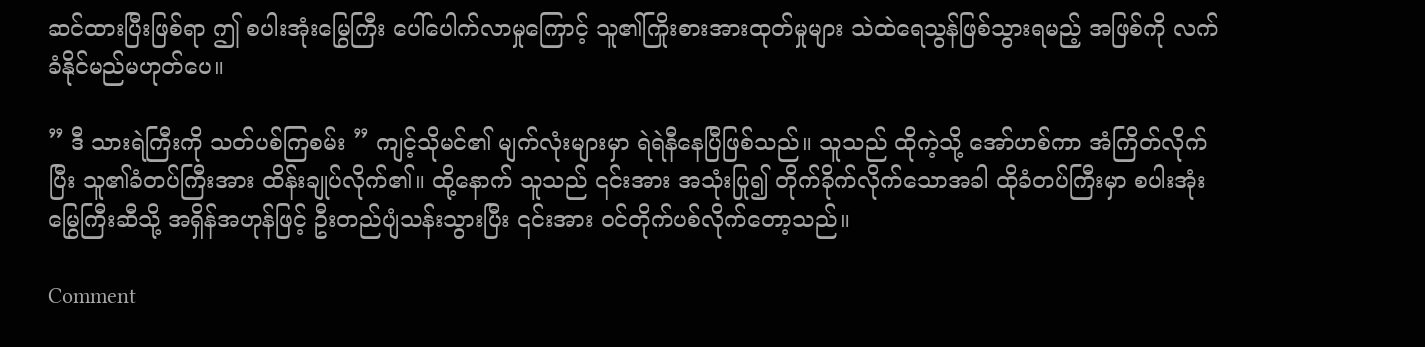ဆင်ထားပြီးဖြစ်ရာ ဤ စပါးအုံးမြွေကြီး ပေါ်ပေါက်လာမှုကြောင့် သူ၏ကြိုးစားအားထုတ်မှုများ သဲထဲရေသွန်ဖြစ်သွားရမည့် အဖြစ်ကို လက်ခံနိုင်မည်မဟုတ်ပေ။

” ဒီ သားရဲကြီးကို သတ်ပစ်ကြစမ်း ” ကျင့်သိုမင်၏ မျက်လုံးများမှာ ရဲရဲနီနေပြီဖြစ်သည်။ သူသည် ထိုကဲ့သို့ အော်ဟစ်ကာ အံကြိတ်လိုက်ပြီး သူ၏ခံတပ်ကြီးအား ထိန်းချုပ်လိုက်၏။ ထို့နောက် သူသည် ၎င်းအား အသုံးပြု၍ တိုက်ခိုက်လိုက်သောအခါ ထိုခံတပ်ကြီးမှာ စပါးအုံးမြွေကြီးဆီသို့ အရှိန်အဟုန်ဖြင့် ဦးတည်ပျံသန်းသွားပြီး ၎င်းအား ဝင်တိုက်ပစ်လိုက်တော့သည်။

Comment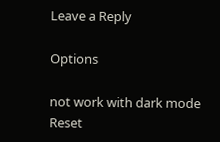Leave a Reply

Options

not work with dark mode
Reset